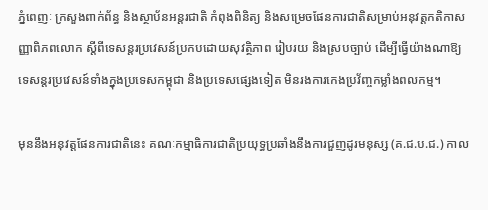ភ្នំពេញៈ ក្រសួងពាក់ព័ន្ធ និងស្ថាប័នអន្តរជាតិ កំពុងពិនិត្យ និងសម្រេចផែនការជាតិសម្រាប់អនុវត្តកតិកាសញ្ញាពិភពលោក ស្តីពីទេសន្តរប្រវេសន៍ប្រកបដោយសុវត្ថិភាព រៀបរយ និងស្របច្បាប់ ដើម្បីធ្វើយ៉ាងណាឱ្យទេសន្តរប្រវេសន៍ទាំងក្នុងប្រទេសកម្ពុជា និងប្រទេសផ្សេងទៀត មិនរងការកេងប្រវ័ញ្ចកម្លាំងពលកម្ម។

មុននឹងអនុវត្តផែនការជាតិនេះ គណៈកម្មាធិការជាតិប្រយុទ្ធប្រឆាំងនឹងការជួញដូរមនុស្ស (គ.ជ.ប.ជ.) កាល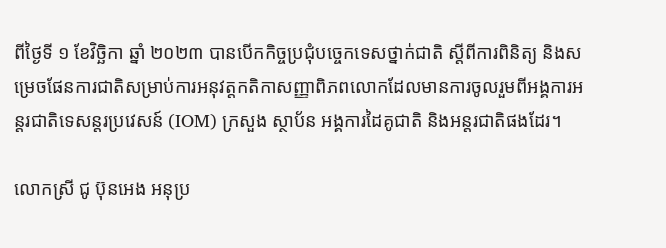ពីថ្ងៃទី ១ ខែវិច្ឆិកា ឆ្នាំ ២០២៣ បានបើកកិច្ចប្រជុំបច្ចេកទេសថ្នាក់ជាតិ ស្តីពីការពិនិត្យ និងសម្រេចផែនការជាតិសម្រាប់ការអនុវត្តកតិកាសញ្ញាពិភពលោកដែលមានការចូលរួមពីអង្គការអន្តរជាតិទេសន្តរប្រវេសន៍ (IOM) ក្រសួង ស្ថាប័ន អង្គការដៃគូជាតិ និងអន្តរជាតិផងដែរ។

លោកស្រី ជូ ប៊ុនអេង អនុប្រ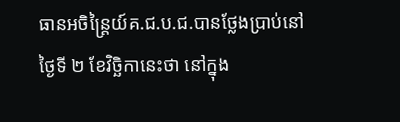ធានអចិន្រៃ្តយ៍គ.ជ.ប.ជ.បានថ្លែងប្រាប់នៅថ្ងៃទី ២ ខែវិច្ឆិកានេះថា នៅក្នុង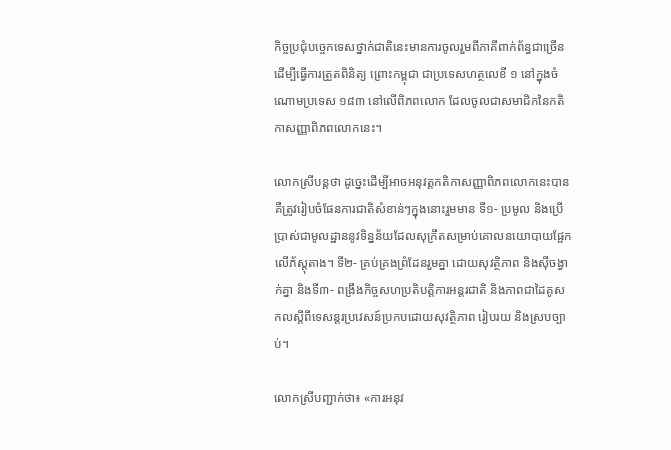កិច្ចប្រជុំបច្ចេកទេសថ្នាក់ជាតិនេះមានការចូលរួមពីភាគីពាក់ព័ន្ធជាច្រើន ដើម្បីធ្វើការត្រួតពិនិត្យ ព្រោះកម្ពុជា ជាប្រទេសហត្ថលេខី ១ នៅក្នុងចំណោមប្រទេស ១៨៣ នៅលើពិភពលោក ដែលចូលជាសមាជិកនៃកតិកាសញ្ញាពិភពលោកនេះ។

លោកស្រីបន្តថា ដូច្នេះដើម្បីអាចអនុវត្តកតិកាសញ្ញាពិភពលោកនេះបាន គឺត្រូវរៀបចំផែនការជាតិសំខាន់ៗក្នុងនោះរួមមាន ទី១- ប្រមូល និងប្រើប្រាស់ជាមូលដ្ឋាននូវទិន្នន័យដែលសុក្រឹតសម្រាប់គោលនយោបាយផ្អែកលើភ័ស្តុតាង។ ទី២- គ្រប់គ្រងព្រំដែនរួមគ្នា ដោយសុវត្ថិភាព និងស៊ីចង្វាក់គ្នា និងទី៣- ពង្រឹងកិច្ចសហប្រតិបត្តិការអន្តរជាតិ និងភាពជាដៃគូសកលស្តីពីទេសន្តរប្រវេសន៍ប្រកបដោយសុវត្ថិភាព រៀបរយ និងស្របច្បាប់។

លោកស្រីបញ្ជាក់ថា៖ «ការអនុវ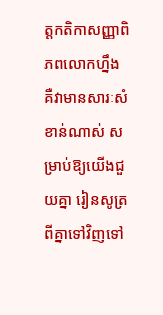ត្តកតិកាសញ្ញាពិភពលោកហ្នឹង គឺវាមានសារៈសំខាន់ណាស់ សម្រាប់ឱ្យយើងជួយគ្នា រៀនសូត្រពីគ្នាទៅវិញទៅ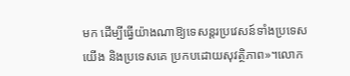មក ដើម្បីធ្វើយ៉ាងណាឱ្យទេសន្តរប្រវេសន៍ទាំងប្រទេសយើង និងប្រទេសគេ ប្រកបដោយសុវត្ថិភាព»។លោក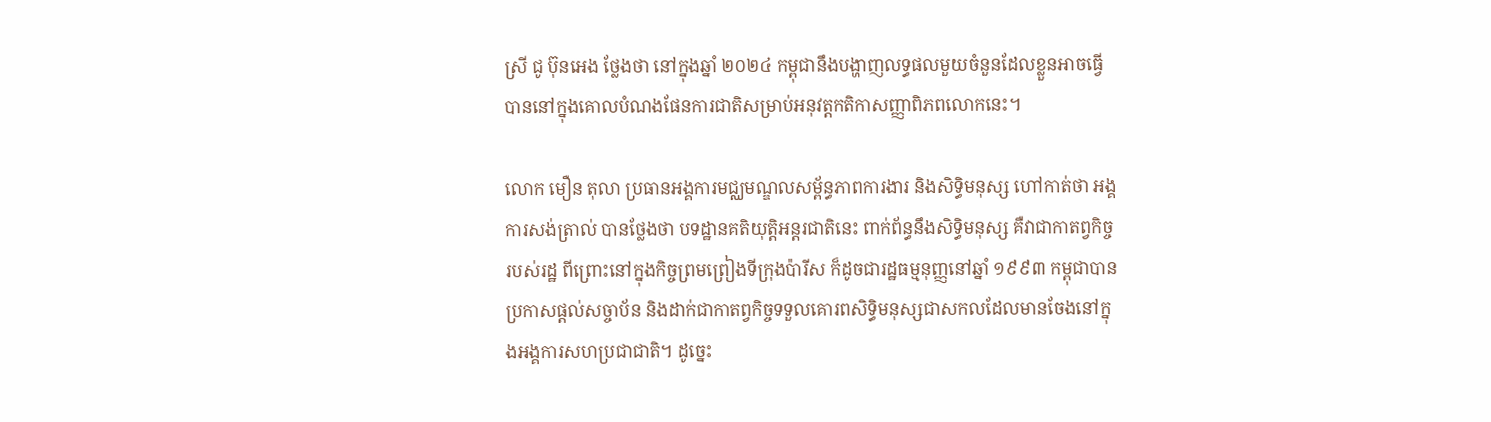ស្រី ជូ ប៊ុនអេង ថ្លែងថា នៅក្នុងឆ្នាំ ២០២៤ កម្ពុជានឹងបង្ហាញលទ្ធផលមួយចំនួនដែលខ្លួនអាចធ្វើបាននៅក្នុងគោលបំណងផែនការជាតិសម្រាប់អនុវត្តកតិកាសញ្ញាពិភពលោកនេះ។

លោក មឿន តុលា ប្រធានអង្គការមជ្ឈមណ្ឌលសម្ព័ន្ធភាពការងារ និងសិទ្ធិមនុស្ស ហៅកាត់ថា អង្គការសង់ត្រាល់ បានថ្លែងថា បទដ្ឋានគតិយុត្តិអន្តរជាតិនេះ ពាក់ព័ន្ធនឹងសិទ្ធិមនុស្ស គឺវាជាកាតព្វកិច្ចរបស់រដ្ឋ ពីព្រោះនៅក្នុងកិច្ចព្រមព្រៀងទីក្រុងប៉ារីស ក៏ដូចជារដ្ឋធម្មនុញ្ញនៅឆ្នាំ ១៩៩៣ កម្ពុជាបានប្រកាសផ្ដល់សច្ចាប័ន និងដាក់ជាកាតព្វកិច្ចទទួលគោរពសិទ្ធិមនុស្សជាសកលដែលមានចែងនៅក្នុងអង្គការសហប្រជាជាតិ។ ដូច្នេះ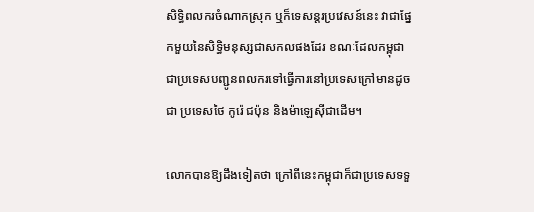សិទ្ធិពលករចំណាកស្រុក ឬក៏ទេសន្តរប្រវេសន៍នេះ វាជាផ្នែកមួយនៃសិទ្ធិមនុស្សជាសកលផងដែរ ខណៈដែលកម្ពុជា ជាប្រទេសបញ្ជូនពលករទៅធ្វើការនៅប្រទេសក្រៅមានដូចជា ប្រទេសថៃ កូរ៉េ ជប៉ុន និងម៉ាឡេស៊ីជាដើម។

លោកបានឱ្យដឹងទៀតថា ក្រៅពីនេះកម្ពុជាក៏ជាប្រទេសទទួ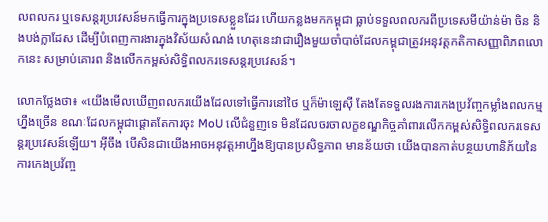លពលករ ឬទេសន្តរប្រវេសន៍មកធ្វើការក្នុងប្រទេសខ្លួនដែរ ហើយកន្លងមកកម្ពុជា ធ្លាប់ទទួលពលករពីប្រទេសមីយ៉ាន់ម៉ា ចិន និងបង់ក្លាដែស ដើម្បីបំពេញការងារក្នុងវិស័យសំណង់ ហេតុនេះវាជារឿងមួយចាំបាច់ដែលកម្ពុជាត្រូវអនុវត្តកតិកាសញ្ញាពិភពលោកនេះ សម្រាប់គោរព និងលើកកម្ពស់សិទ្ធិពលករទេសន្តរប្រវេសន៍។

លោកថ្លែងថា៖ «យើងមើលឃើញពលករយើងដែលទៅធ្វើការនៅថៃ ឬក៏ម៉ាឡេស៊ី តែងតែទទួលរងការកេងប្រវ័ញ្ចកម្លាំងពលកម្មហ្នឹងច្រើន ខណៈដែលកម្ពុជាផ្ដោតតែការចុះ MoU លើជំនួញទេ មិនដែលចរចាលក្ខខណ្ឌកិច្ចគាំពារលើកកម្ពស់សិទ្ធិពលករទេសន្តរប្រវេសន៍ឡើយ។ អ៊ីចឹង បើសិនជាយើងអាចអនុវត្តអាហ្នឹងឱ្យបានប្រសិទ្ធភាព មានន័យថា យើងបានកាត់បន្ថយហានិភ័យនៃការកេងប្រវ័ញ្ច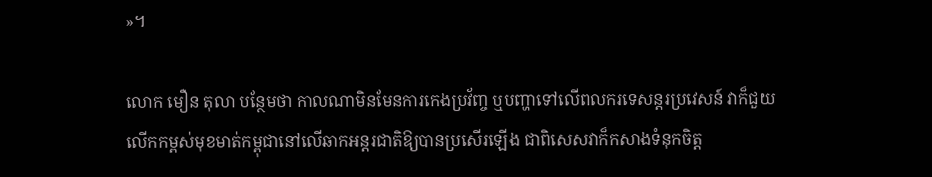»។

លោក មឿន តុលា បន្ថែមថា កាលណាមិនមែនការកេងប្រវ័ញ្ច ឬបញ្ហាទៅលើពលករទេសន្តរប្រវេសន៍ វាក៏ជួយលើកកម្ពស់មុខមាត់កម្ពុជានៅលើឆាកអន្តរជាតិឱ្យបានប្រសើរឡើង ជាពិសេសវាក៏កសាងទំនុកចិត្ត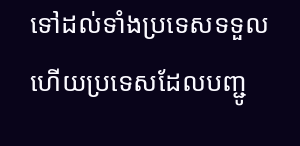ទៅដល់ទាំងប្រទេសទទួល ហើយប្រទេសដែលបញ្ជូ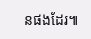នផងដែរ៕